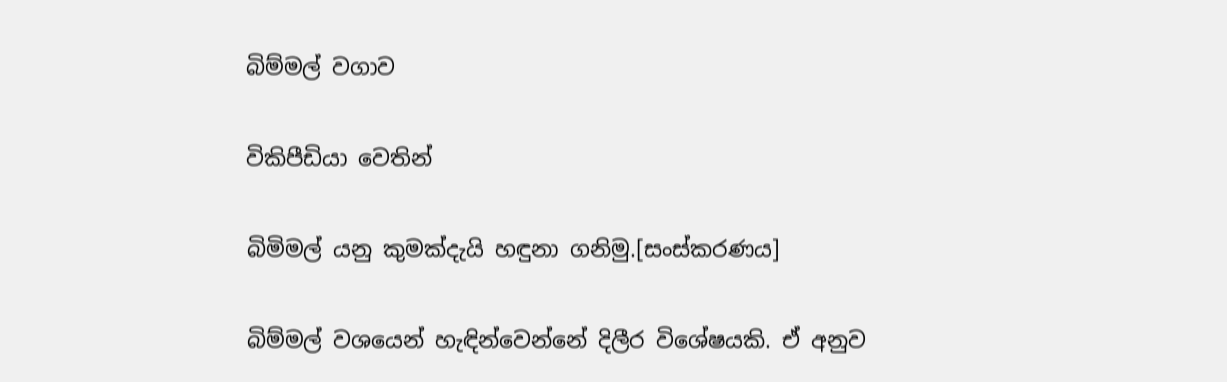බිම්මල් වගාව

විකිපීඩියා වෙතින්

බිමිමල් යනු කුමක්දැයි හඳුනා ගනිමු.[සංස්කරණය]

බිම්මල් වශයෙන් හැඳින්වෙන්නේ දිලීර විශේෂයකි. ඒ අනුව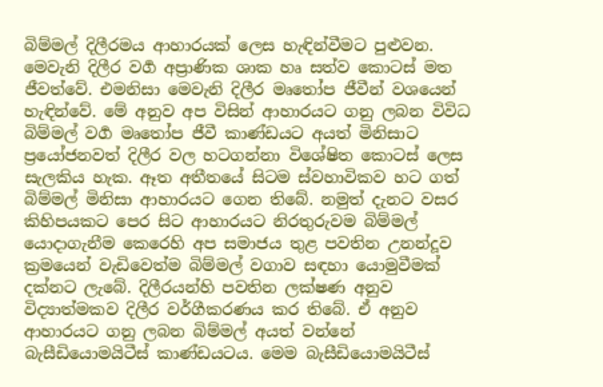බිම්මල් දිලීරමය ආහාරයක් ලෙස හැඳින්වීමට පුළුවන. මෙවැනි දිලීර වගර්‍ අප්‍රාණික ශාක හෘ සත්ව කොටස් මත ජීවත්වේ. එමනිසා මෙවැනි දිලීර මෘතෝප ජීවීන් වශයෙන් හැඳින්වේ. මේ අනුව අප විසින් ආහාරයට ගනු ලබන විවිධ බිම්මල් වර්‍ග මෘතෝප ජීවී කාණ්ඩයට අයත් මිනිසාට ප්‍රයෝජනවත් දිලීර වල හටගන්නා විශේෂිත කොටස් ලෙස සැලකිය හැක. ඈත අතීතයේ සිටම ස්වහාවිකව හට ගත් බිම්මල් මිනිසා ආහාරයට ගෙන තිබේ. නමුත් දැනට වසර කිහිපයකට පෙර සිට ආහාරයට නිරතුරුවම බිම්මල් යොදාගැනීම කෙරෙහි අප සමාජය තුළ පවතින උනන්දූව ක්‍රමයෙන් වැඩිවෙත්ම බිම්මල් වගාව සඳහා යොමුවීමක් දක්නට ලැබේ. දිලීරයන්හි පවතින ලක්ෂණ අනුව විද්‍යාත්මකව දිලීර වර්ගීකරණය කර තිබේ. ඒ අනුව ආහාරයට ගනු ලබන බිම්මල් අයත් වන්නේ බැසීඩියොමයිටීස් කාණ්ඩයටය. මෙම බැසීඩියොමයිටීස්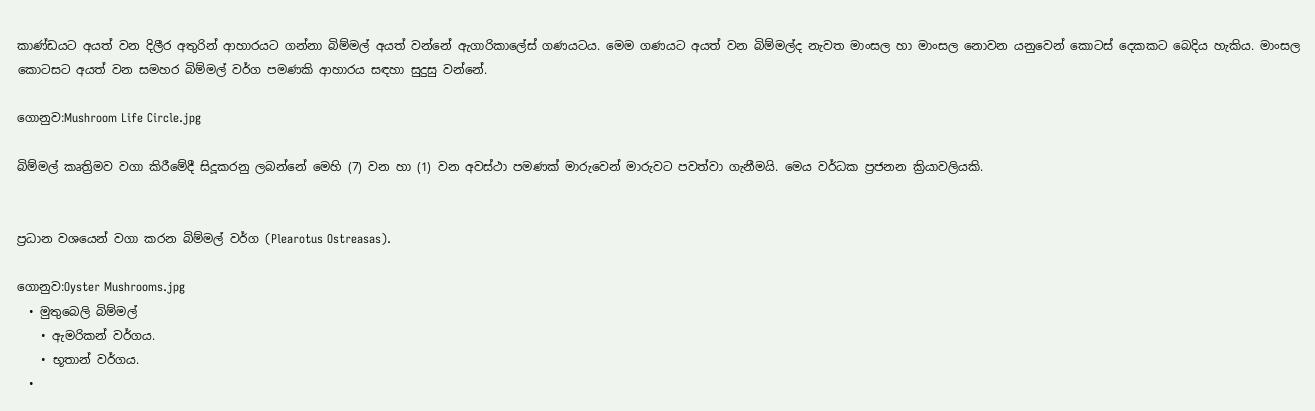කාණ්ඩයට අයත් වන දිලීර අතුරින් ආහාරයට ගන්නා බිම්මල් අයත් වන්නේ ඇගාරිකාලේස් ගණයටය. මෙම ගණයට අයත් වන බිම්මල්ද නැවත මාංසල හා මාංසල නොවන යනුවෙන් කොටස් දෙකකට බෙදිය හැකිය. මාංසල කොටසට අයත් වන සමහර බිම්මල් වර්ග පමණකි ආහාරය සඳහා සුදුසු වන්නේ.

ගොනුව:Mushroom Life Circle.jpg

බිම්මල් කෘත්‍රිමව වගා කිරීමේදී සිදූකරනු ලබන්නේ මෙහි (7) වන හා (1) වන අවස්ථා පමණක් මාරුවෙන් මාරුවට පවත්වා ගැනීමයි. මෙය වර්ධක ප්‍රජනන ක්‍රියාවලියකි.


ප්‍රධාන වශයෙන් වගා කරන බිම්මල් වර්ග (Plearotus Ostreasas).

ගොනුව:Oyster Mushrooms.jpg
  • මුතුබෙලි බිම්මල්
    • ඇමරිකන් වර්ගය.
    • භූතාන් වර්ගය.
  •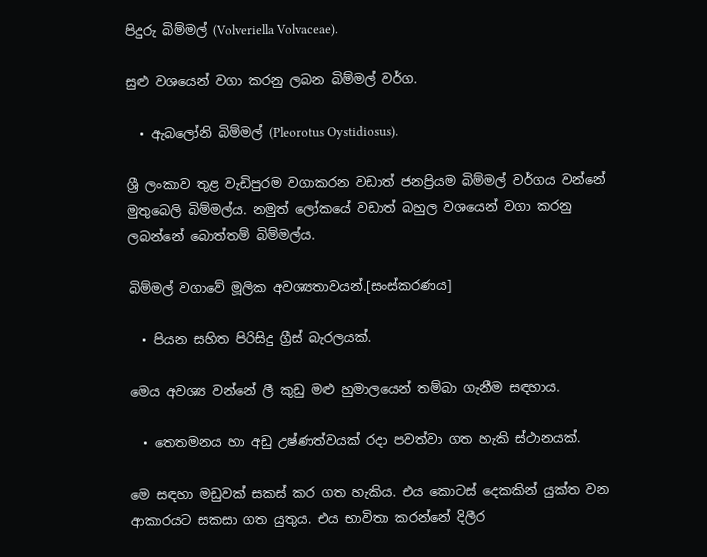පිදුරු බිම්මල් (Volveriella Volvaceae).

සුළු වශයෙන් වගා කරනු ලබන බිම්මල් වර්ග.

  • ඇබලෝනි බිම්මල් (Pleorotus Oystidiosus).

ශ්‍රී ලංකාව තුළ වැඩිපුරම වගාකරන වඩාත් ජනප්‍රියම බිම්මල් වර්ගය වන්නේ මුතුබෙලි බිම්මල්ය. නමුත් ලෝකයේ වඩාත් බහුල වශයෙන් වගා කරනු ලබන්නේ බොත්තම් බිම්මල්ය.

බිම්මල් වගාවේ මූලික අවශ්‍යතාවයන්.[සංස්කරණය]

  • පියන සහිත පිරිසිදු ග්‍රීස් බැරලයක්.

මෙය අවශ්‍ය වන්නේ ලී කුඩු මළු හුමාලයෙන් තම්බා ගැනීම සඳහාය.

  • තෙතමනය හා අඩු උෂ්ණත්වයක් රදා පවත්වා ගත හැකි ස්ථානයක්.

මෙ සඳහා මඩුවක් සකස් කර ගත හැකිය. එය කොටස් දෙකකින් යුක්ත වන ආකාරයට සකසා ගත යුතුය. එය භාවිතා කරන්නේ දිලීර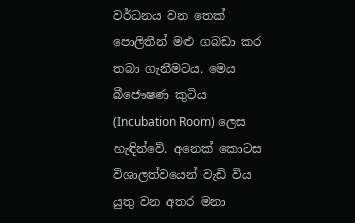වර්ධනය වන තෙක් පොලිතීන් මළු ගබඩා කර තබා ගැනීමටය. මෙය බීජෞෂණ කුටිය (Incubation Room) ලෙස හැඳින්වේ. අනෙක් කොටස විශාලත්වයෙන් වැඩි විය යුතු වන අතර මනා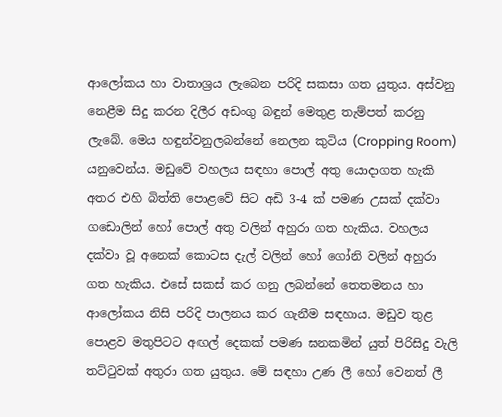ආලෝකය හා වාතාශ්‍රය ලැබෙන පරිදි සකසා ගත යුතුය. අස්වනු නෙළීම සිදු කරන දිලීර අඩංගු බඳුන් මෙතුළ තැම්පත් කරනු ලැබේ. මෙය හඳුන්වනුලබන්නේ නෙලන කුටිය (Cropping Room) යනුවෙන්ය. මඩුවේ වහලය සඳහා පොල් අතු යොදාගත හැකි අතර එහි බිත්ති පොළවේ සිට අඩි 3-4 ක් පමණ උසක් දක්වා ගඩොලින් හෝ පොල් අතු වලින් අහුරා ගත හැකිය. වහලය දක්වා වූ අනෙක් කොටස දැල් වලින් හෝ ගෝනි වලින් අහුරා ගත හැකිය. එසේ සකස් කර ගනු ලබන්නේ තෙතමනය හා ආලෝකය නිසි පරිදි පාලනය කර ගැනීම සඳහාය. මඩුව තුළ පොළව මතුපිටට අඟල් දෙකක් පමණ ඝනකමින් යුත් පිරිසිදු වැලි තට්ටුවක් අතුරා ගත යුතුය. මේ සඳහා උණ ලී හෝ වෙනත් ලී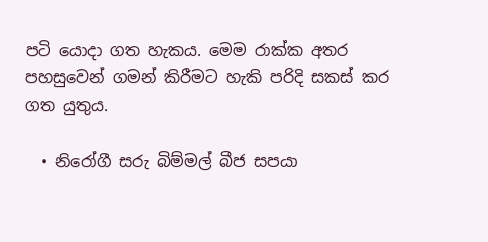පටි යොදා ගත හැකය. මෙම රාක්ක අතර පහසුවෙන් ගමන් කිරීමට හැකි පරිදි සකස් කර ගත යුතුය.

  • නිරෝගී සරු බිම්මල් බීජ සපයා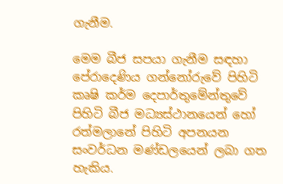ගැනීම.

මෙම බීජ සපයා ගැනීම සඳහා පේරාදෙණිය ගන්නෝරුවේ පිහිටි කෘෂි කර්ම දෙපාර්තුමේන්තුවේ පිහිටි බීජ මධ්‍යස්ථානයෙන් හෝ රත්මලානේ පිහිටි අපනයන සංවර්ධන මණ්ඩලයෙන් ලබා ගත හැකිය.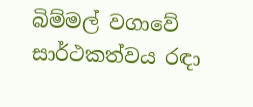බිම්මල් වගාවේ සාර්ථකත්වය රඳා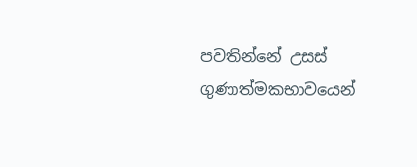පවතින්නේ උසස් ගුණාත්මකභාවයෙන්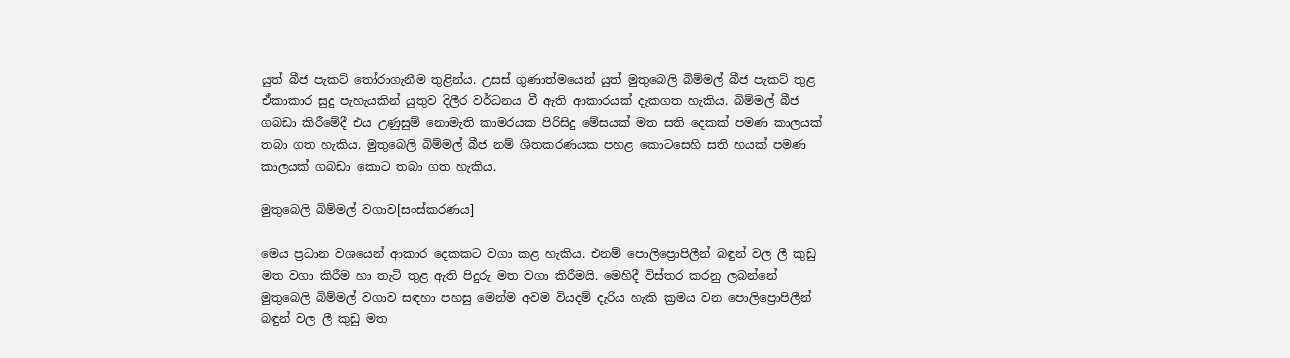යුත් බීජ පැකට් තෝරාගැනීම තුළින්ය. උසස් ගුණාත්මයෙන් යුත් මුතුබෙලි බිම්මල් බීජ පැකට් තුළ ඒකාකාර සුදු පැහැයකින් යුතුව දිලීර වර්ධනය වී ඇති ආකාරයක් දැකගත හැකිය. බිම්මල් බීජ ගබඩා කිරීමේදී එය උණුසුම් නොමැති කාමරයක පිරිසිදු මේසයක් මත සති දෙකක් පමණ කාලයක් තබා ගත හැකිය. මුතුබෙලි බිම්මල් බීජ නම් ශිතකරණයක පහළ කොටසෙහි සති හයක් පමණ කාලයක් ගබඩා කොට තබා ගත හැකිය.

මුතුබෙලි බිම්මල් වගාව[සංස්කරණය]

මෙය ප්‍රධාන වශයෙන් ආකාර දෙකකට වගා කළ හැකිය. එනම් පොලිප්‍රොපිලීන් බඳුන් වල ලී කුඩු මත වගා කිරීම හා තැටි තුළ ඇති පිදුරු මත වගා කිරීමයි. මෙහිදී විස්තර කරනු ලබන්නේ මුතුබෙලි බිම්මල් වගාව සඳහා පහසු මෙන්ම අවම වියදම් දැරිය හැකි ක්‍රමය වන පොලිප්‍රොපිලීන් බඳුන් වල ලී කුඩු මත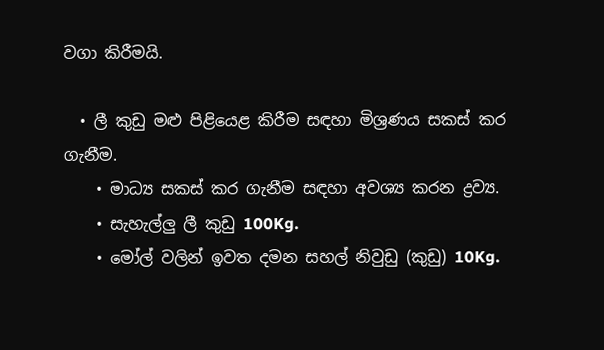වගා කිරීමයි.

  • ලී කුඩු මළු පිළියෙළ කිරීම සඳහා මිශ්‍රණය සකස් කර ගැනීම.
    • මාධ්‍ය සකස් කර ගැනීම සඳහා අවශ්‍ය කරන ද්‍රව්‍ය.
    • සැහැල්ලු ලී කුඩු 100Kg.
    • මෝල් වලින් ඉවත දමන සහල් නිවුඩු (කුඩු) 10Kg.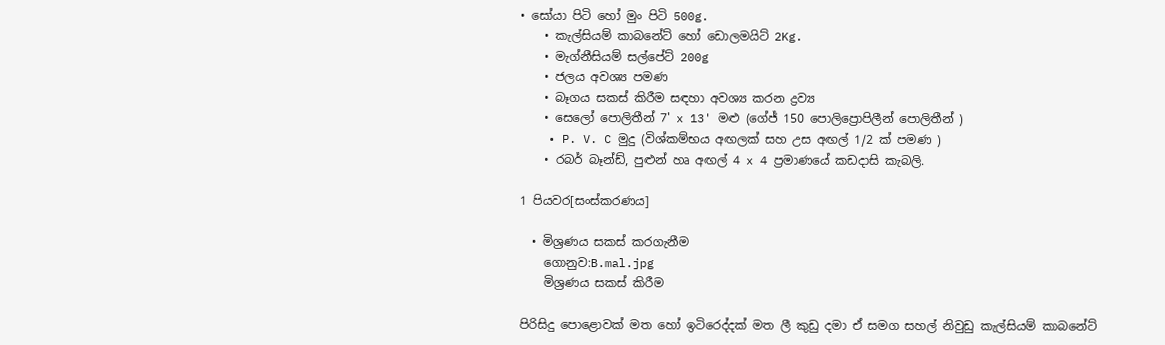• සෝයා පිටි හෝ මුං පිටි 500g.
    • කැල්සියම් කාබනේට් හෝ ඩොලමයිට් 2Kg.
    • මැග්නීසියම් සල්පේට් 200g
    • ජලය අවශ්‍ය පමණ
    • බෑගය සකස් කිරීම සඳහා අවශ්‍ය කරන ද්‍රව්‍ය
    • සෙලෝ පොලිතීන් 7' x 13' මළු (ගේජ් 150 පොලිප්‍රොපිලීන් පොලිතීන් )
    • P. V. C මුදු (විශ්කම්භය අඟලක් සහ උස අඟල් 1/2 ක් පමණ )
    • රබර් බෑන්ඩ්, පුළුන් හෘ අඟල් 4 x 4 ප්‍රමාණයේ කඩදාසි කැබලි.

1 පියවර[සංස්කරණය]

  • මිශ්‍රණය සකස් කරගැනීම
    ගොනුව:B.mal.jpg
    මිශ්‍රණය සකස් කිරීම

පිරිසිදු පොළොවක් මත හෝ ඉටිරෙද්දක් මත ලී කුඩු දමා ඒ සමග සහල් නිවුඩු කැල්සියම් කාබනේට්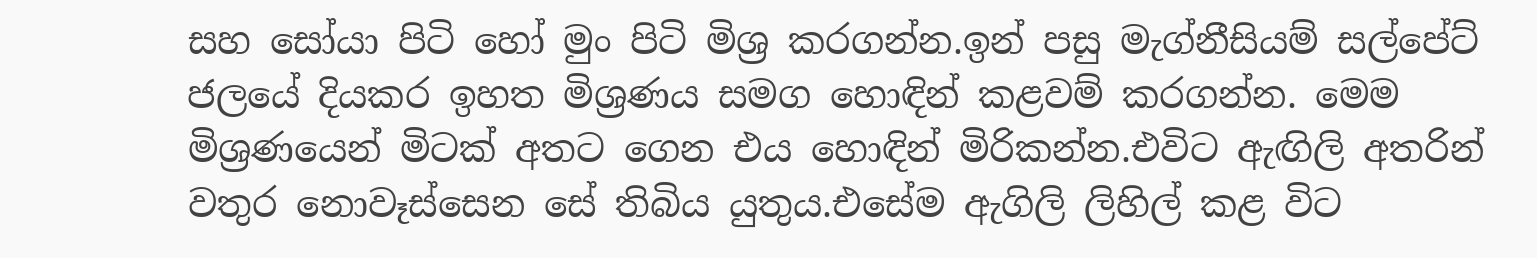සහ සෝයා පිටි හෝ මුං පිටි මිශ්‍ර කරගන්න.ඉන් පසු මැග්නීසියම් සල්පේට් ජලයේ දියකර ඉහත මිශ්‍රණය සමග හොඳින් කළවම් කරගන්න. මෙම මිශ්‍රණයෙන් මිටක් අතට ගෙන එය හොඳින් මිරිකන්න.එවිට ඇඟිලි අතරින් වතුර නොවෑස්සෙන සේ තිබිය යුතුය.එසේම ඇගිලි ලිහිල් කළ විට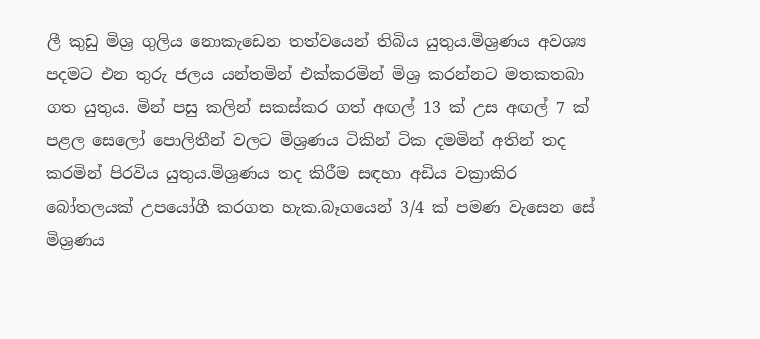ලී කුඩු මිශ්‍ර ගුලිය නොකැඩෙන තත්වයෙන් තිබිය යුතුය.මිශ්‍රණය අවශ්‍ය පදමට එන තුරු ජලය යන්තමින් එක්කරමින් මිශ්‍ර කරන්නට මතකතබා ගත යුතුය. මින් පසු කලින් සකස්කර ගත් අඟල් 13 ක් උස අඟල් 7 ක් පළල සෙලෝ පොලිතීන් වලට මිශ්‍රණය ටිකින් ටික දමමින් අතින් තද කරමින් පිරවිය යුතුය.මිශ්‍රණය තද කිරීම සඳහා අඩිය වක්‍රාකිර බෝතලයක් උපයෝගී කරගත හැක.බෑගයෙන් 3/4 ක් පමණ වැසෙන සේ මිශ්‍රණය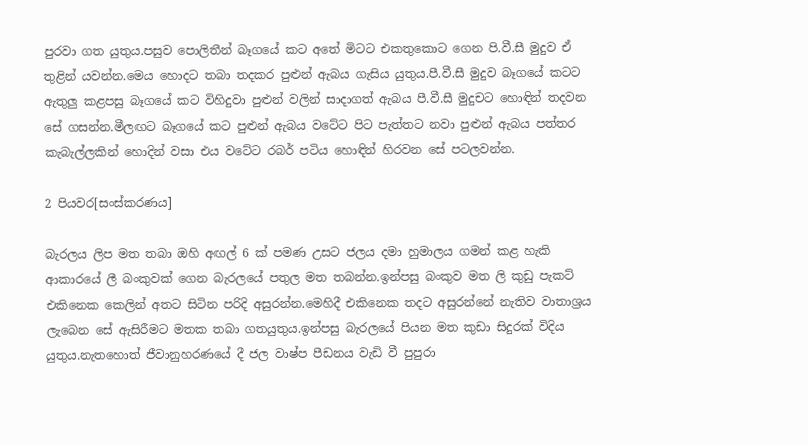පුරවා ගත යුතුය.පසුව පොලිතීන් බෑගයේ කට අ‍තේ මිටට එකතුකොට ගෙන පි.වී.සී මුදුව ඒ තුළින් යවන්න.මෙය හොදට තබා තදකර පුළුන් ඇබය ගැසිය යුතුය.පී.වී.සී මුදුව බෑගයේ කටට ඇතුලු කළපසු බෑගයේ කට විහිදුවා පුළුන් වලින් සාදාගත් ඇබය පී.වී.සී මුදුචට හොඳින් තදවන සේ ගසන්න.මීලඟට බෑගයේ කට පුළුන් ඇබය වටේට පිට පැත්තට නවා පුළුන් ඇබය පත්තර කැබැල්ලකින් හොදින් වසා එය වටේට රබර් පටිය හොඳින් හිරවන සේ පටලවන්න.

2 පියවර[සංස්කරණය]

බැරලය ලිප මත තබා ඔහි අඟල් 6 ක් පමණ උසට ජලය දමා හුමාලය ගමන් කළ හැකි ආකාරයේ ලී බංකුවක් ගෙන බැරලයේ පතුල මත තබන්න.ඉන්පසු බංකුව මත ලි කුඩු පැකට් එකිනෙක කෙලින් අතට සිටින පරිදි අසුරන්න.මෙහිදී එකිනෙක තදට අසුරන්නේ නැතිව වාතාශ්‍රය ලැබෙන සේ ඇසිරීමට මතක තබා ගතයුතුය.ඉන්පසු බැරලයේ පියන මත කුඩා සිදුරක් විදිය යුතුය.නැතහොත් ජීවානුහරණයේ දී ජල වාෂ්ප පීඩනය වැඩි වී පුපුරා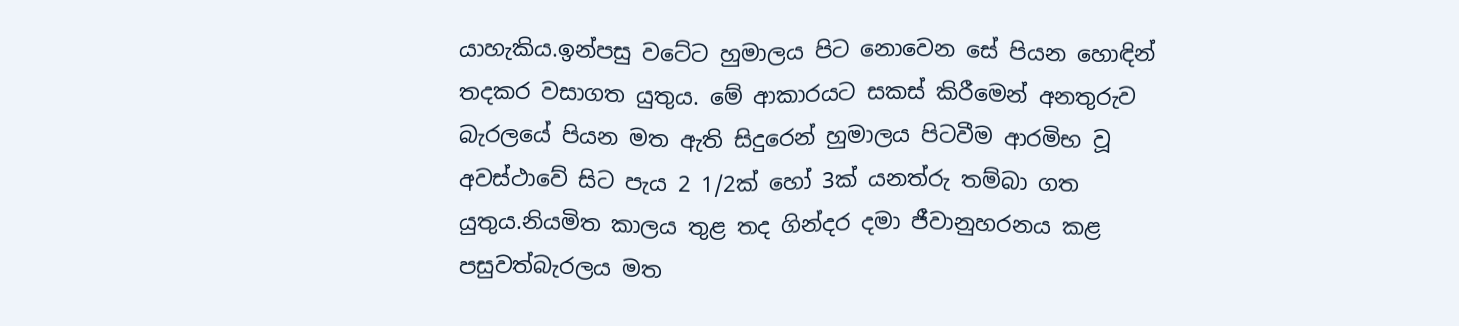යාහැකිය.ඉන්පසු වටේට හුමාලය පිට නොවෙන සේ පියන හොඳින් තදකර වසාගත යුතුය. මේ ආකාරයට සකස් කිරීමෙන් අනතුරුව බැරලයේ පියන මත ඇති සිදුරෙන් හුමාලය පිටවීම ආරමිභ වූ අවස්ථාවේ සිට පැය 2 1/2ක් හෝ 3ක් යනත්රු තම්බා ගත යුතුය.නියමිත කාලය තුළ තද ගින්දර දමා ජීවානුහරනය කළ පසුවත්බැරලය මත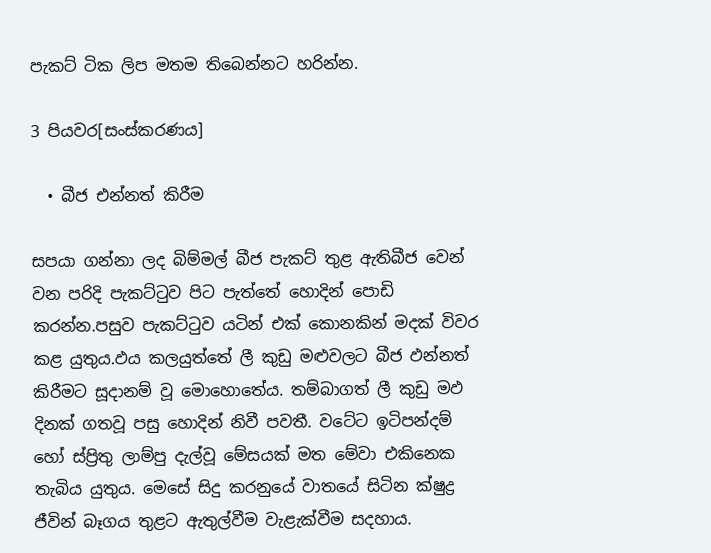පැකට් ටික ලිප මතම තිබෙන්නට හරින්න.

3 පියවර[සංස්කරණය]

  • බීජ එන්නත් කිරීම

සපයා ගන්නා ලද බිම්මල් බීජ පැකට් තුළ ඇතිබීජ වෙන් වන පරිදි පැකට්ටුව පිට පැත්තේ හොදින් පොඩි කරන්න.පසුව පැකට්ටුව යටින් එක් කොනකින් මදක් විවර කළ යුතුය.ඵය කලයුත්තේ ලී කුඩු මළුවලට බීජ ඵන්නත් කිරීමට සූදානම් වූ මොහොතේය. තම්බාගත් ලී කුඩු මඵ දිනක් ගතවූ පසු හොදින් නිවී පවතී. වටේට ඉටිපන්දම් හෝ ස්ප්‍රිතු ලාම්පු දැල්වූ මේසයක් මත මේවා එකිනෙක තැබිය යුතුය. මෙසේ සිදු කරනුයේ වාතයේ සිටින ක්ෂුද්‍ර ජීවින් බෑගය තුළට ඇතුල්වීම වැළැක්වීම සදහාය.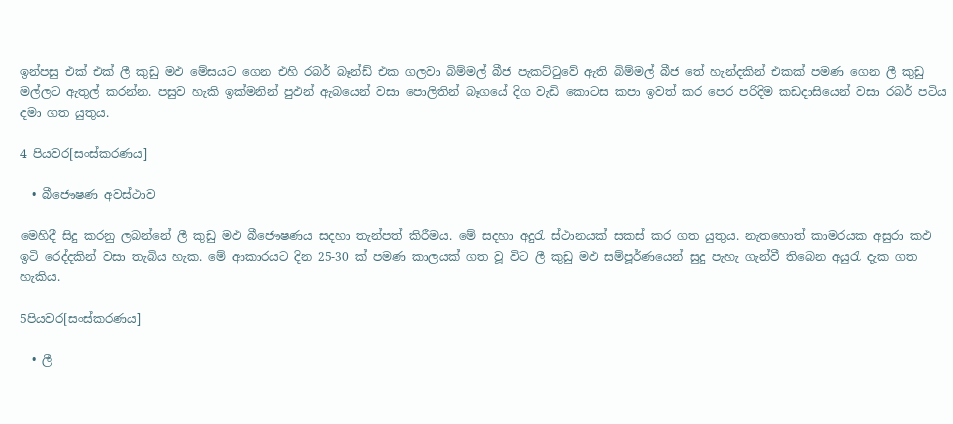ඉන්පසු එක් එක් ලී කුඩු මඵ මේසයට ගෙන එහි රබර් බෑන්ඩ් එක ගලවා බිම්මල් බීජ පැකට්ටුවේ ඇති බිම්මල් බීජ තේ හැන්දකින් එකක් පමණ ගෙන ලී කුඩු මල්ලට ඇතුල් කරන්න. පසුව හැකි ඉක්මනින් පුඵන් ඇබයෙන් වසා පොලිතින් බෑගයේ දිග වැඩි කොටස කපා ඉවත් කර පෙර පරිදිම කඩදාසියෙන් වසා රබර් පටිය දමා ගත යුතුය.

4 පියවර[සංස්කරණය]

  • බීජෞෂණ අවස්ථාව

මෙහිදී සිදු කරනු ලබන්නේ ලී කුඩු මඵ බීජෞෂණය සදහා තැන්පත් කිරීමය. මේ සදහා අදුරැ ස්ථානයක් සකස් කර ගත යුතුය. නැතහොත් කාමරයක අසුරා කඵ ඉටි රෙද්දකින් වසා තැබිය හැක. මේ ආකාරයට දින 25-30 ක් පමණ කාලයක් ගත වූ විට ලී කුඩු මඵ සම්පූර්ණයෙන් සුදු පැහැ ගැන්වී තිබෙන අයුරැ දැක ගත හැකිය.

5පියවර[සංස්කරණය]

  • ලී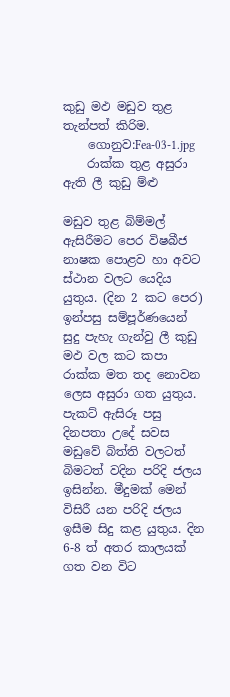කුඩු මඵ මඩුව තුළ තැන්පත් කිරිම.
    ගොනුව:Fea-03-1.jpg
    රාක්ක තුළ අසුරා ඇති ලී කුඩු ම්‍ළු

මඩුව තුළ බිම්මල් ඇසිරීමට පෙර විෂබීජ නාෂක පොළව හා අවට ස්ථාන වලට යෙදිය යුතුය. (දින 2 කට පෙර) ඉන්පසු සම්පූර්ණයෙන් සුදු පැහැ ගැන්වු ලී කුඩු මඵ වල කට කපා රාක්ක මත තද නොවන ලෙස අසුරා ගත යුතුය. පැකට් ඇසිරූ පසු දිනපතා උදේ සවස මඩුවේ බිත්ති වලටත් බිමටත් වදින පරිදි ජලය ඉසින්න. මීදුමක් මෙන් විසිරී යන පරිදි ජලය ඉසීම සිදු කළ යුතුය. දින 6-8 ත් අතර කාලයක් ගත වන විට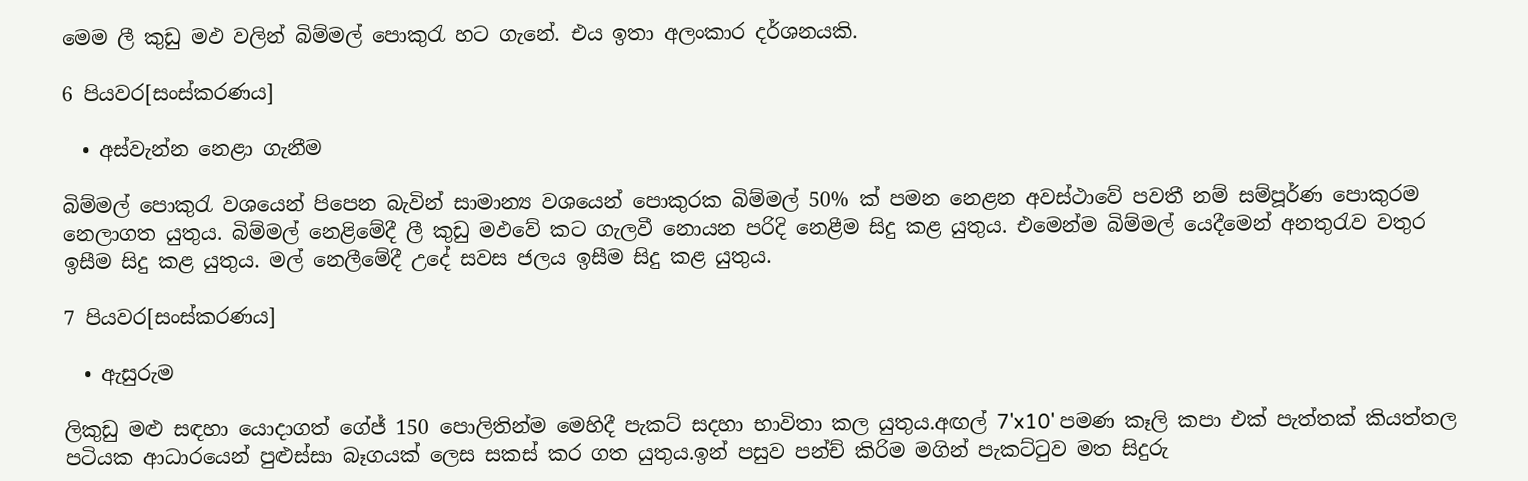මෙම ලී කුඩු මඵ වලින් බිම්මල් පොකුරැ හට ගැනේ. එය ඉතා අලංකාර දර්ශනයකි.

6 පියවර[සංස්කරණය]

  • අස්වැන්න නෙළා ගැනීම

බිම්මල් පොකුරැ වශයෙන් පිපෙන බැවින් සාමාන්‍ය වශයෙන් පොකුරක බිම්මල් 50% ක් පමන නෙළන අවස්ථාවේ පවතී නම් සම්පූර්ණ පොකුරම නෙලාගත යුතුය. බිම්මල් නෙළිමේදී ලී කුඩු මඵවේ කට ගැලවී නොයන පරිදි නෙළීම සිදු කළ යුතුය. එමෙන්ම බිම්මල් යෙදීමෙන් අනතුරැව වතුර ඉසීම සිදු කළ යුතුය. මල් නෙලීමේදී උදේ සවස ‍ජලය ඉසීම සිදු කළ යුතුය.

7 පියවර[සංස්කරණය]

  • ඇසුරුම

ලිකුඩු මළු සඳහා යොදාගත් ගේජ් 150 පොලිතින්ම මෙහිදී පැකට් සදහා භාවිතා කල යුතුය.අඟල් 7'x10' පමණ කෑලි කපා එක් පැත්තක් කියත්තල පටියක ආධාරයෙන් පුළුස්සා බෑගයක් ලෙස සකස් කර ගත යුතුය.ඉන් පසුව පන්ච් කිරිම මගින් පැකට්ටුව මත සිදුරු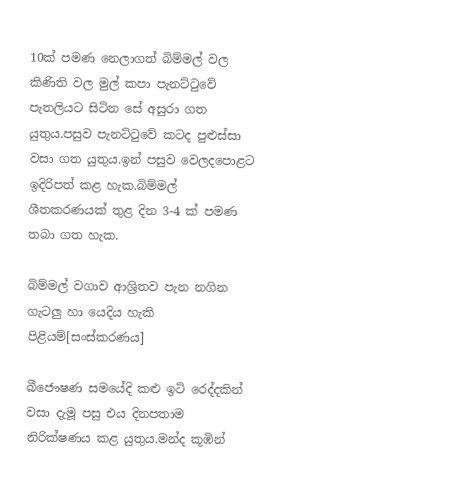10ක් පමණ නෙලාගත් බිම්මල් වල කිණිති වල මුල් කපා පැනට්ටුවේ පැතලියට සිටින සේ අසුරා ගත යුතුය.පසුව පැනට්ටුවේ කටද පුළුස්සා වසා ගත යුතුය.ඉන් පසුව වෙලදපොළට ඉදිරිපත් කළ හැක.බිම්මල් ශීතකරණයක් තුළ දින 3-4 ක් පමණ තබා ගත හැක.

බිම්මල් වගාව ආශ්‍රිතව පැන නගින ගැටලු හා යෙදිය හැකි පිළියම්[සංස්කරණය]

බීජෞෂණ සමයේදි කළු ඉටි රෙද්දකින් වසා දැමූ පසු එය දිනපතාම නිරික්ෂණය කළ යුතුය.මන්ද කූඹින්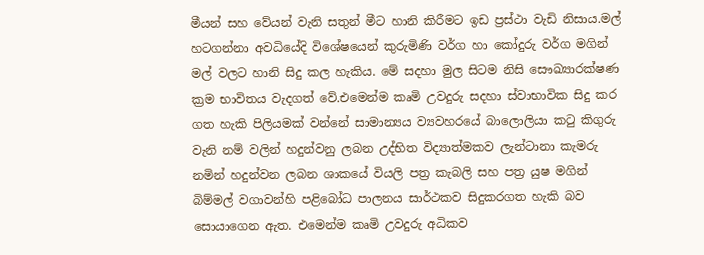මීයන් සහ වේයන් වැනි සතුන් මීට හානි කිරීමට ඉඩ ප්‍රස්ථා වැඩි නිසාය.මල් හටගන්නා අවධියේදි විශේෂයෙන් කුරුමිණි වර්ග හා කෝදුරු වර්ග මගින් මල් වලට හානි සිදු කල හැකිය. මේ සදහා මුල සිටම නිසි සෞඛ්‍යාරක්ෂණ ක්‍රම භාවිතය වැදගත් වේ.එමෙන්ම කෘමි උවදුරු සදහා ස්වාභාවික සිදු කර ගත හැකි පිලියමක් වන්නේ සාමාන්‍යය ව්‍යවහරයේ බාලොලියා කටු කිගුරු වැනි නම් වලින් හදුන්වනු ලබන උද්භිත විද්‍යාත්මකව ලැන්ටානා කැමරු නමින් හදුන්වන ලබන ශාකයේ වියලි පත්‍ර කැබලි සහ පත්‍ර යුෂ මගින් බිම්මල් වගාවන්හි පළිබෝධ පාලනය සාර්ථකව සිදුකරගත හැකි බව සොයාගෙන ඇත. එමෙන්ම කෘමි උවදුරු අධිකව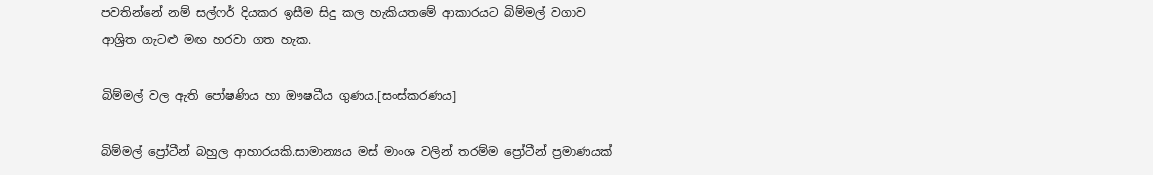පවතින්නේ නම් සල්ෆර් දියකර ඉසීම සිදු කල හැකියතමේ ආකාරයට බිම්මල් වගාව ආශ්‍රිත ගැටළු මඟ හරවා ගත හැක.

බිම්මල් වල ඇති පෝෂණිය හා ඖෂධීය ගුණය.[සංස්කරණය]

බිම්මල් ප්‍රෝටීන් බහුල ආහාරයකි.සාමාන්‍යය මස් මාංශ වලින් තරම්ම ප්‍රෝටීන් ප්‍රමාණයක්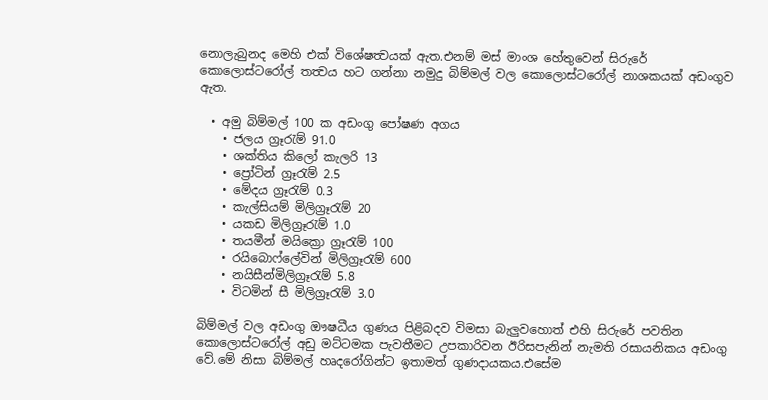නොලැබුනද මෙහි එක් විශේෂත්‍වයක් ඇත.එනම් මස් මාංශ හේතුවෙන් සිරුරේ කො‍ලොස්ටරෝල් තත්‍වය හට ගන්නා නමුදු බිම්මල් වල කොලොස්ටරෝල් නාශකයක් අඩංගුව ඇත.

  • අමු බිම්මල් 100 ක අඩංගු පෝෂණ අගය
    • ජලය ග්‍රෑරැම් 91.0
    • ශක්තිය කිලෝ කැලරි 13
    • ප්‍රෝටින් ග්‍රෑරැම් 2.5
    • මේදය ග්‍රෑරැම් 0.3
    • කැල්සියම් මිලිග්‍රෑරැම් 20
    • යකඩ මිලිග්‍රෑරැම් 1.0
    • තයමීන් මයික්‍රො ග්‍රෑරැම් 100
    • රයිබො‍ෆ්ලේවින් මිලිග්‍රෑරැම් 600
    • නයිසීන්මිලිග්‍රෑරැම් 5.8
    • විටමින් සී මිලිග්‍රෑරැම් 3.0

බිම්මල් වල අඩංගු ඖෂධීය ගුණය පිළිබදව විමසා බැලුවහොත් එහි සිරුරේ පවතින කොලොස්ටරෝල් අඩු මට්ටමක පැවතීමට උපකාරිවන ඊරිසපැනින් නැමති රසායනිකය අඩංගු වේ.මේ නිසා බිම්මල් හෘදරෝගින්ට ඉතාමත් ගුණදායකය.එසේම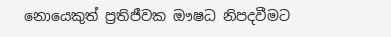නොයෙකුත් ප්‍රතිජීවක ඖෂධ නිපදවීමට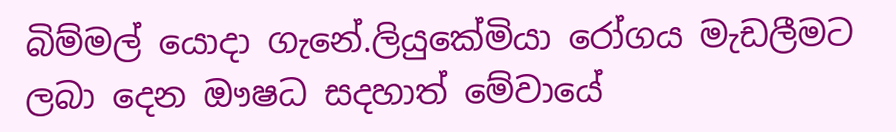බිම්මල් යොදා ගැනේ.ලියුකේමියා රෝගය මැඩලීමට ලබා දෙන ඖෂධ සදහාත් මේවායේ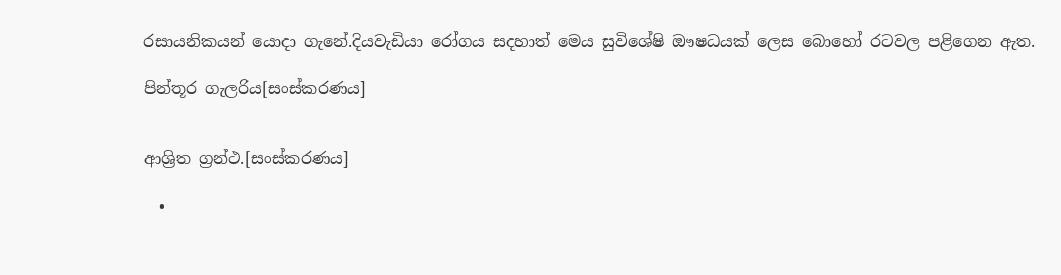රසායනිකයන් යොදා ගැනේ.දියවැඩියා රෝගය සදහාත් මෙය සුවිශේෂි ඖෂධයක් ලෙස බොහෝ රටවල පළිගෙන ඇත.

පින්තූර ගැලරිය[සංස්කරණය]


ආශ්‍රිත ග්‍රන්ථ.[සංස්කරණය]

  •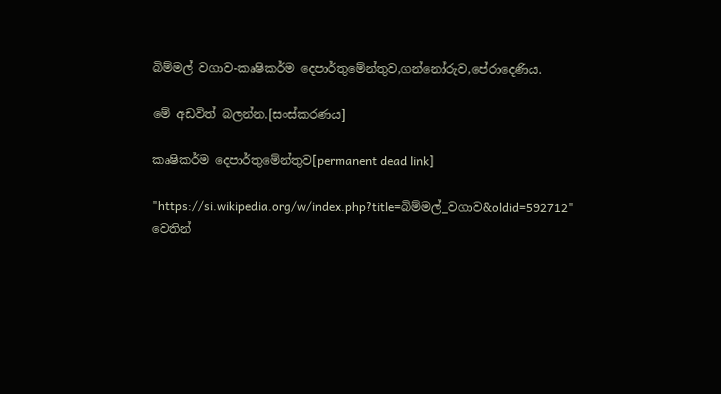බිම්මල් වගාව-කෘෂිකර්ම දෙපාර්තුමේන්තුව,ගන්නෝරුව,පේරාදෙණිය.

මේ අඩවිත් බලන්න.[සංස්කරණය]

කෘෂිකර්ම දෙපාර්තුමේන්තුව[permanent dead link]

"https://si.wikipedia.org/w/index.php?title=බිම්මල්_වගාව&oldid=592712" වෙතින්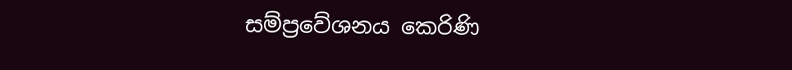සම්ප්‍රවේශනය කෙරිණි